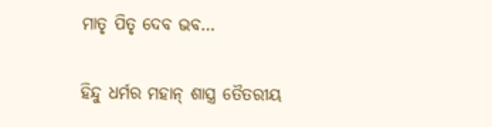ମାତୃ ପିତୃ ଦେବ ଭବ…

ହିନ୍ଦୁ ଧର୍ମର ମହାନ୍ ଶାସ୍ତ୍ର ତୈତରୀୟ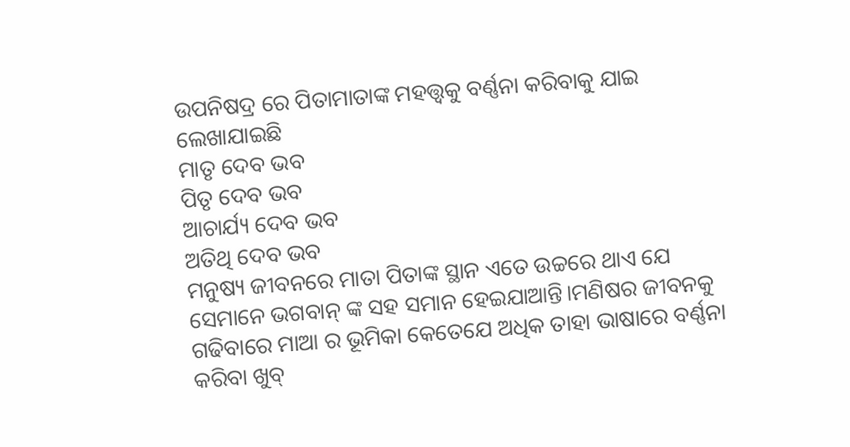ଉପନିଷଦ୍ର ରେ ପିତାମାତାଙ୍କ ମହତ୍ତ୍ୱକୁ ବର୍ଣ୍ଣନା କରିବାକୁ ଯାଇ ଲେଖାଯାଇଛି
ମାତୃ ଦେବ ଭବ
ପିତୃ ଦେବ ଭବ
ଆଚାର୍ଯ୍ୟ ଦେବ ଭବ
ଅତିଥି ଦେବ ଭବ
ମନୁଷ୍ୟ ଜୀବନରେ ମାତା ପିତାଙ୍କ ସ୍ଥାନ ଏତେ ଉଚ୍ଚରେ ଥାଏ ଯେ ସେମାନେ ଭଗବାନ୍ ଙ୍କ ସହ ସମାନ ହେଇଯାଆନ୍ତି।ମଣିଷର ଜୀବନକୁ ଗଢିବାରେ ମାଆ ର ଭୂମିକା କେତେଯେ ଅଧିକ ତାହା ଭାଷାରେ ବର୍ଣ୍ଣନା କରିବା ଖୁବ୍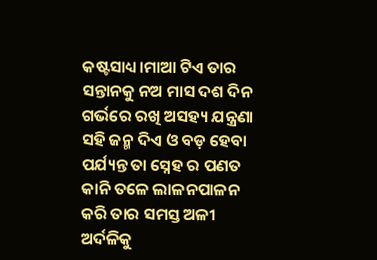କଷ୍ଟସାଧ୍ୟ।ମାଆ ଟିଏ ତାର ସନ୍ତାନକୁ ନଅ ମାସ ଦଶ ଦିନ ଗର୍ଭରେ ରଖି ଅସହ୍ୟ ଯନ୍ତ୍ରଣା ସହି ଜନ୍ମ ଦିଏ ଓ ବଡ଼ ହେବା ପର୍ଯ୍ୟନ୍ତ ତା ସ୍ନେହ ର ପଣତ କାନି ତଳେ ଲାଳନପାଳନ କରି ତାର ସମସ୍ତ ଅଳୀ ଅର୍ଦଳିକୁ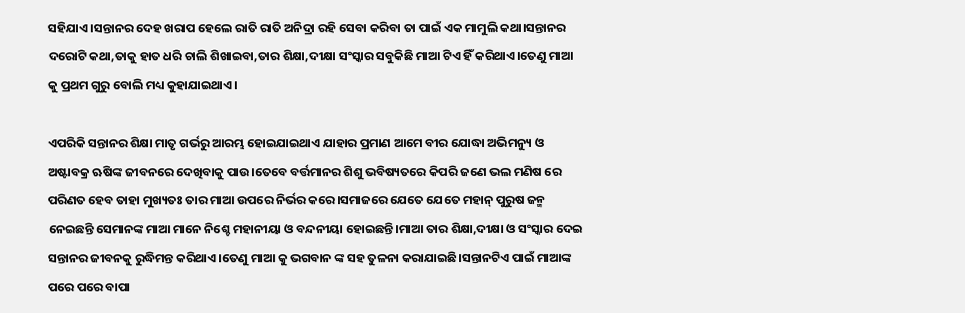ସହିଯାଏ।ସନ୍ତାନର ଦେହ ଖରାପ ହେଲେ ରାତି ରାତି ଅନିଦ୍ରା ରହି ସେବା କରିବା ତା ପାଇଁ ଏକ ମାମୁଲି କଥା।ସନ୍ତାନର ଦରୋଟି କଥା,ତାକୁ ହାତ ଧରି ଚାଲି ଶିଖାଇବା,ତାର ଶିକ୍ଷା,ଦୀକ୍ଷା ସଂସ୍କାର ସବୁକିଛି ମାଆ ଟିଏ ହିଁ କରିଥାଏ।ତେଣୁ ମାଆ କୁ ପ୍ରଥମ ଗୁରୁ ବୋଲି ମଧ୍ୟ କୁହାଯାଇଥାଏ।

ଏପରିକି ସନ୍ତାନର ଶିକ୍ଷା ମାତୃ ଗର୍ଭରୁ ଆରମ୍ଭ ହୋଇଯାଇଥାଏ ଯାହାର ପ୍ରମାଣ ଆମେ ବୀର ଯୋଦ୍ଧା ଅଭିମନ୍ୟୁ ଓ ଅଷ୍ଟାବକ୍ର ଋଷିଙ୍କ ଜୀବନରେ ଦେଖିବାକୁ ପାଉ।ତେବେ ବର୍ତ୍ତମାନର ଶିଶୁ ଭବିଷ୍ୟତରେ କିପରି ଜଣେ ଭଲ ମଣିଷ ରେ ପରିଣତ ହେବ ତାହା ମୁଖ୍ୟତଃ ତାର ମାଆ ଉପରେ ନିର୍ଭର କରେ।ସମାଜରେ ଯେତେ ଯେତେ ମହାନ୍ ପୁରୁଷ ଜନ୍ମ ନେଇଛନ୍ତି ସେମାନଙ୍କ ମାଆ ମାନେ ନିଶ୍ଚେ ମହାନୀୟା ଓ ବନ୍ଦନୀୟା ହୋଇଛନ୍ତି।ମାଆ ତାର ଶିକ୍ଷା,ଦୀକ୍ଷା ଓ ସଂସ୍କାର ଦେଇ ସନ୍ତାନର ଜୀବନକୁ ରୁଦ୍ଧିମନ୍ତ କରିଥାଏ।ତେଣୁ ମାଆ କୁ ଭଗବାନ ଙ୍କ ସହ ତୁଳନା କରାଯାଇଛି।ସନ୍ତାନଟିଏ ପାଇଁ ମାଆଙ୍କ ପରେ ପରେ ବାପା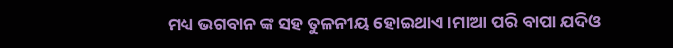ମଧ୍ୟ ଭଗବାନ ଙ୍କ ସହ ତୁଳନୀୟ ହୋଇଥାଏ।ମାଆ ପରି ବାପା ଯଦିଓ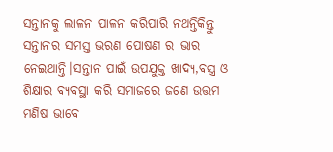ସନ୍ତାନକୁ ଲାଳନ ପାଳନ କରିପାରି ନଥନ୍ତିକିନ୍ତୁ ସନ୍ତାନର ସମସ୍ତ ଭରଣ ପୋଷଣ ର ଭାର ନେଇଥାନ୍ତି।ସନ୍ତାନ ପାଇଁ ଉପଯୁକ୍ତ ଖାଦ୍ୟ,ବସ୍ତ୍ର ଓ ଶିକ୍ଷାର ବ୍ୟବସ୍ଥା କରି ସମାଜରେ ଜଣେ ଉତ୍ତମ ମଣିଷ ଭାବେ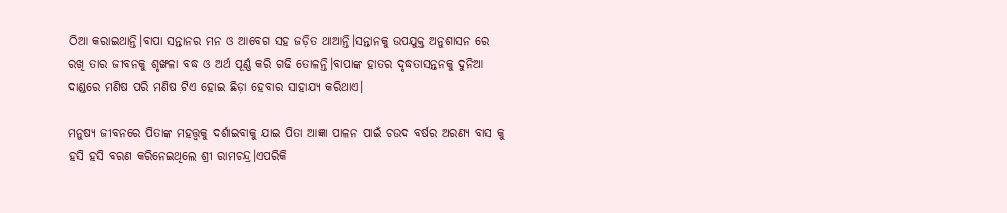ଠିଆ କରାଇଥାନ୍ତି।ବାପା ସନ୍ତାନର ମନ ଓ ଆବେଗ ସହ ଜଡ଼ିତ ଥାଆନ୍ତି।ସନ୍ତାନକୁ ଉପଯୁକ୍ତ ଅନୁଶାସନ ରେ ରଖି ତାର ଜୀବନକୁ ଶୃଙ୍ଖଳା ବଦ୍ଧ ଓ ଅର୍ଥ ପୂର୍ଣ୍ଣ କରି ଗଢି ତୋଳନ୍ତି।ବାପାଙ୍କ ହାତର ଦୃଦ୍ଧତାସନ୍ତନକୁ ଦୁନିଆ ଦାଣ୍ଡରେ ମଣିଷ ପରି ମଣିଷ ଟିଏ ହୋଇ ଛିଡ଼ା ହେବାର ସାହାଯ୍ୟ କରିଥାଏ।

ମନୁଷ୍ୟ ଜୀବନରେ ପିତାଙ୍କ ମହତ୍ତ୍ୱକୁ ଦର୍ଶାଇବାକୁ ଯାଇ ପିତା ଆଜ୍ଞା ପାଳନ ପାଇଁ ଚଉଦ ବର୍ଷର ଅରଣ୍ୟ ବାସ କୁ ହସି ହସି ବରଣ କରିନେଇଥିଲେ ଶ୍ରୀ ରାମଚନ୍ଦ୍ର।ଏପରିକି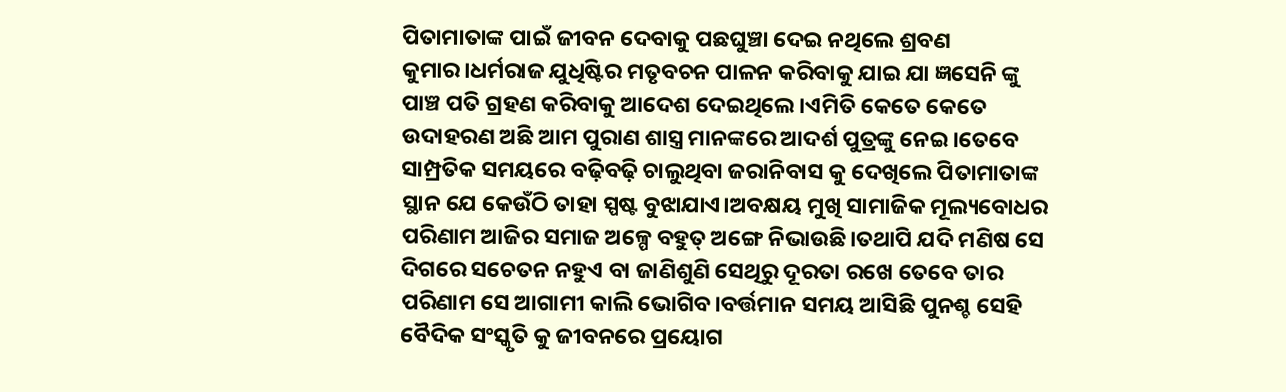ପିତାମାତାଙ୍କ ପାଇଁ ଜୀବନ ଦେବାକୁ ପଛଘୁଞ୍ଚା ଦେଇ ନଥିଲେ ଶ୍ରବଣ କୁମାର।ଧର୍ମରାଜ ଯୁଧିଷ୍ଟିର ମତୃବଚନ ପାଳନ କରିବାକୁ ଯାଇ ଯା ଜ୍ଞସେନି ଙ୍କୁ ପାଞ୍ଚ ପତି ଗ୍ରହଣ କରିବାକୁ ଆଦେଶ ଦେଇଥିଲେ ।ଏମିତି କେତେ କେତେ ଉଦାହରଣ ଅଛି ଆମ ପୁରାଣ ଶାସ୍ତ୍ର ମାନଙ୍କରେ ଆଦର୍ଶ ପୁତ୍ରଙ୍କୁ ନେଇ।ତେବେ ସାମ୍ପ୍ରତିକ ସମୟରେ ବଢ଼ିବଢ଼ି ଚାଲୁଥିବା ଜରାନିବାସ କୁ ଦେଖିଲେ ପିତାମାତାଙ୍କ ସ୍ଥାନ ଯେ କେଉଁଠି ତାହା ସ୍ପଷ୍ଟ ବୁଝାଯାଏ।ଅବକ୍ଷୟ ମୁଖି ସାମାଜିକ ମୂଲ୍ୟବୋଧର ପରିଣାମ ଆଜିର ସମାଜ ଅଳ୍ପେ ବହୁତ୍ ଅଙ୍ଗେ ନିଭାଉଛି।ତଥାପି ଯଦି ମଣିଷ ସେ ଦିଗରେ ସଚେତନ ନହୁଏ ବା ଜାଣିଶୁଣି ସେଥିରୁ ଦୂରତା ରଖେ ତେବେ ତାର ପରିଣାମ ସେ ଆଗାମୀ କାଲି ଭୋଗିବ।ବର୍ତ୍ତମାନ ସମୟ ଆସିଛି ପୁନଶ୍ଚ ସେହି ବୈଦିକ ସଂସ୍କୃତି କୁ ଜୀବନରେ ପ୍ରୟୋଗ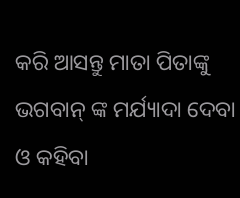କରି ଆସନ୍ତୁ ମାତା ପିତାଙ୍କୁ ଭଗବାନ୍ ଙ୍କ ମର୍ଯ୍ୟାଦା ଦେବା ଓ କହିବା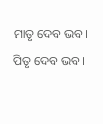ମାତୃ ଦେବ ଭବ।
ପିତୃ ଦେବ ଭବ।